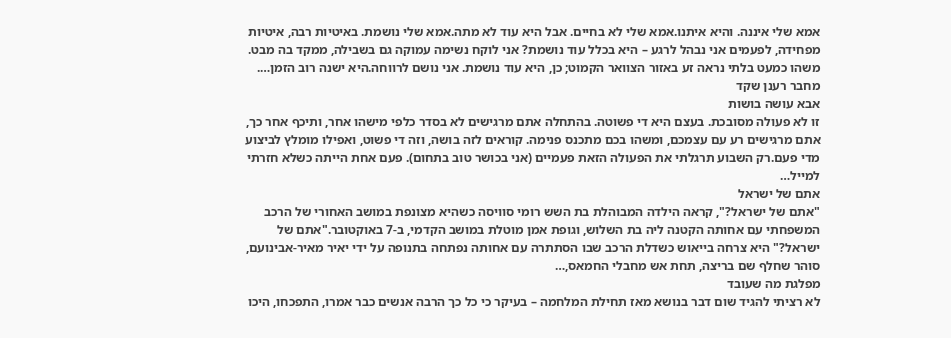אמא שלי איננה. והיא איתנו.אמא שלי לא בחיים. אבל היא עוד לא מתה.אמא שלי נושמת. באיטיות רבה, איטיות מפחידה, לפעמים אני נבהל לרגע – היא בכלל עוד נושמת? אני לוקח נשימה עמוקה גם בשבילה, ממקד בה מבט. משהו כמעט בלתי נראה זע באזור הצוואר הקמוט; כן, היא עוד נושמת. אני נושם לרווחה.היא ישנה רוב הזמן….
מחבר רענן שקד
אבא עושה בושות
זו לא פעולה מסובכת. בעצם היא די פשוטה. בהתחלה אתם מרגישים לא בסדר כלפי מישהו אחר, ותיכף אחר כך, אתם מרגישים רע עם עצמכם, ומשהו בכם מתכנס פנימה. קוראים לזה בושה, וזה די פשוט, ואפילו מומלץ לביצוע מדי פעם.רק השבוע תרגלתי את הפעולה הזאת פעמיים (אני בכושר טוב בתחום). פעם אחת הייתה כשלא חזרתי למייל…
אתם של ישראל
"אתם של ישראל?", קראה הילדה המבוהלת בת השש רומי סוויסה כשהיא מצונפת במושב האחורי של הרכב המשפחתי עם אחותה הקטנה ליה בת השלוש, וגופת אמן מוטלת במושב הקדמי, ב-7 באוקטובר."אתם של ישראל?" היא צרחה בייאוש כשדלת הרכב שבו הסתתרה עם אחותה נפתחה בתנופה על ידי יאיר מאיר-אבינועם, סוהר שחלף שם בריצה, תחת אש מחבלי החמאס,…
מפלגת מה שעובד
לא רציתי להגיד שום דבר בנושא מאז תחילת המלחמה – בעיקר כי כל כך הרבה אנשים כבר אמרו, התפכחו, היכו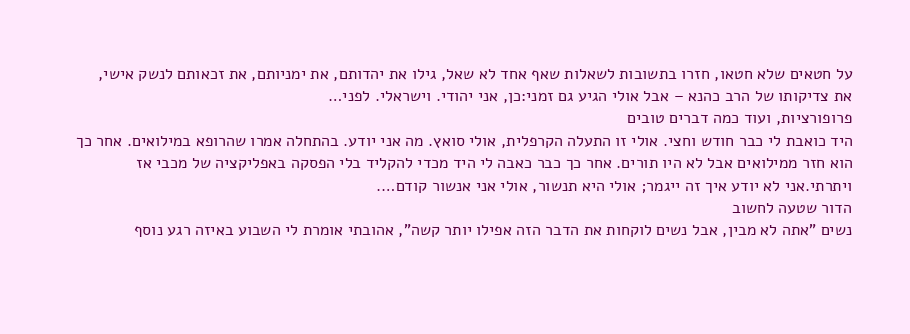על חטאים שלא חטאו, חזרו בתשובות לשאלות שאף אחד לא שאל, גילו את יהדותם, את ימניותם, את זכאותם לנשק אישי, את צדיקותו של הרב כהנא – אבל אולי הגיע גם זמני:כן, אני יהודי. וישראלי. לפני…
פרופורציות, ועוד כמה דברים טובים
היד כואבת לי כבר חודש וחצי. אולי זו התעלה הקרפלית, אולי סואץ. מה אני יודע. בהתחלה אמרו שהרופא במילואים. אחר כך הוא חזר ממילואים אבל לא היו תורים. אחר כך כבר כאבה לי היד מכדי להקליד בלי הפסקה באפליקציה של מכבי אז ויתרתי.אני לא יודע איך זה ייגמר; אולי היא תנשור, אולי אני אנשור קודם….
הדור שטעה לחשוב
נשים "אתה לא מבין, אבל נשים לוקחות את הדבר הזה אפילו יותר קשה", אהובתי אומרת לי השבוע באיזה רגע נוסף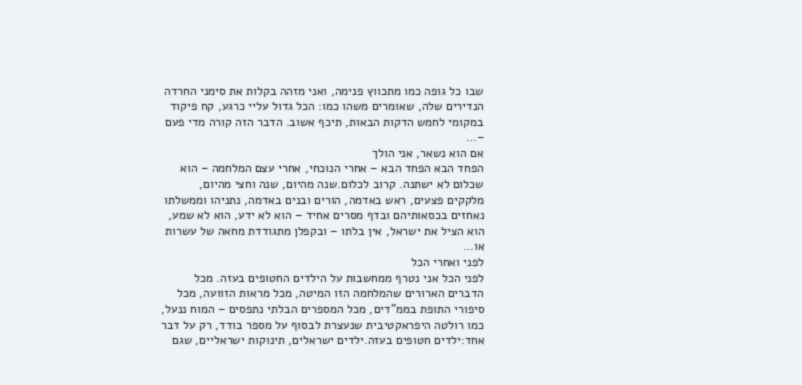שבו כל גופה כמו מתכווץ פנימה, ואני מזהה בקלות את סימני החרדה הנדירים שלה, שאומרים משהו כמו: הכל גדול עליי כרגע, קח פיקוד במקומי לחמש הדקות הבאות, תיכף אשוב. הדבר הזה קורה מדי פעם –…
אם הוא נשאר, אני הולך
הפחד הבא הפחד הבא – אחרי הנוכחי, אחרי עצם המלחמה – הוא שכלום לא ישתנה. קרוב לכלום.שנה מהיום, שנה וחצי מהיום, מלקקים פצעים, ראש באדמה, הורים ובנים באדמה, נתניהו וממשלתו נאחזים בכסאותיהם ובדף מסרים אחיד – הוא לא ידע, הוא לא שמע, הוא הציל את ישראל, אין בלתו – ובקפלן מתגודדת מחאה של עשרות או…
לפני ואחרי הכל
לפני הכל אני נטרף ממחשבות על הילדים החטופים בעזה. מכל הדברים הארורים שהמלחמה הזו המיטה, מכל מראות הזוועה, מכל סיפורי התופת בממ"דים, מכל המספרים הבלתי נתפסים – המוח ננעל, כמו רולטה היפראקטיבית שנעצרת לבסוף על מספר בודד, רק על דבר אחד:ילדים חטופים בעזה.ילדים ישראלים, תינוקות ישראליים, שגם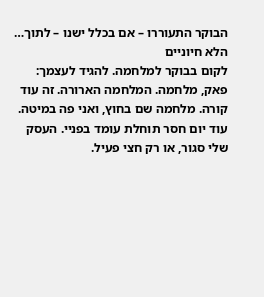הבוקר התעוררו – אם בכלל ישנו – לתוך…
הלא חיוניים
לקום בבוקר למלחמה. להגיד לעצמך: פאק, מלחמה. המלחמה הארורה. זה עוד קורה. מלחמה שם בחוץ, ואני פה במיטה. עוד יום חסר תוחלת עומד בפניי. העסק שלי סגור, או רק חצי פעיל.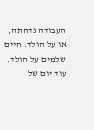העבודה נדחתה, או על הולד. חיים שלמים על הולד. עוד יום של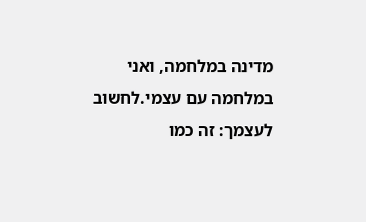מדינה במלחמה, ואני במלחמה עם עצמי.לחשוב לעצמך: זה כמו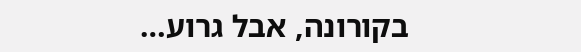בקורונה, אבל גרוע…